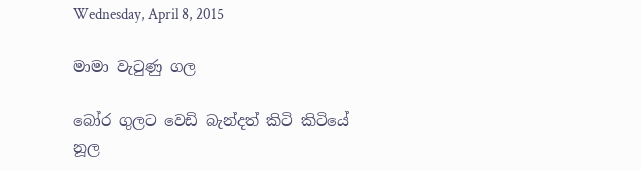Wednesday, April 8, 2015

මාමා වැටුණු ගල

බෝර ගුලට වෙඩි බැන්දත් කිටි කිටියේ
නූල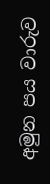අමුන පය වාරුව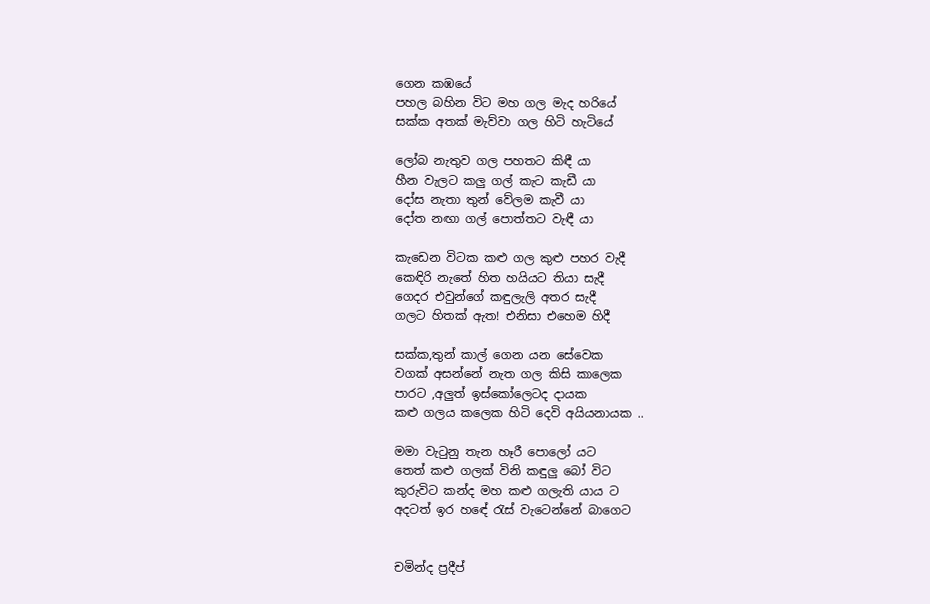ගෙන කඹයේ
පහල බහින විට මහ ගල මැද හරියේ
සක්ක අතක් මැව්වා ගල හිටි හැටියේ

ලෝබ නැතුව ගල පහතට කිඳී යා
හීන වැලට කලු ගල් කැට කැඩී යා
දෝස නැතා තුන් වේලම කැවී යා
දෝත නඟා ගල් පොත්තට වැඳී යා

කැඩෙන විටක කළු ගල කුළු පහර වැදී
කෙඳිරි නැතේ හිත හයියට තියා සැදී
ගෙදර එවුන්ගේ කඳුලැලි අතර සැදී
ගලට හිතක් ඇත! එනිසා එහෙම හිදී

සක්ක,තුන් කාල් ගෙන යන සේවෙක
වගක් අසන්නේ නැත ගල කිසි කාලෙක
පාරට ,අලුත් ඉස්කෝලෙටද දායක
කළු ගලය කලෙක හිටි දෙවි අයියනායක ..

මමා වැටුනු තැන හෑරී පොලෝ යට
තෙත් කළු ගලක් විනි කඳුලු බෝ විට
කුරුවිට කන්ද මහ කළු ගලැති යාය ට
අදටත් ඉර හඳේ රැස් වැටෙන්නේ බාගෙට


චමින්ද ප්‍රදීප්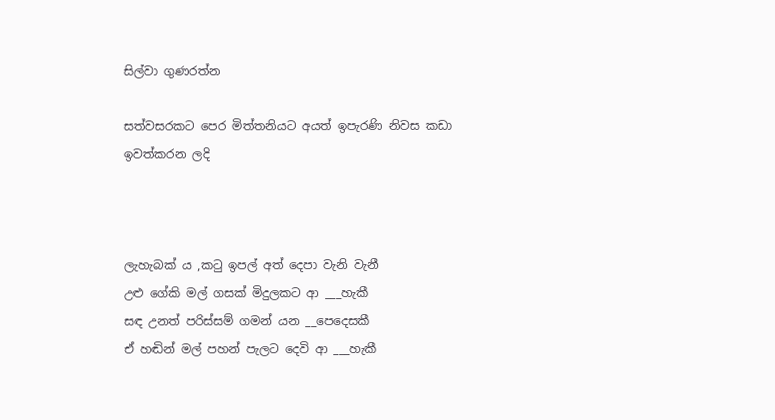සිල්වා ගුණරත්න

සත්වසරකට පෙර මිත්තනියට අයත් ඉපැරණි නිවස කඩා ඉවත්කරන ලදි



ලැහැබක් ය ,කටු ඉපල් අත් දෙපා වැනි වැනී
උළු ගේකි මල් ගසක් මිදුලකට ආ ___හැකී
සඳ උනත් පරිස්සම් ගමන් යන __පෙදෙසකී
ඒ හඬින් මල් පහන් පැලට දෙවි ආ ___හැකී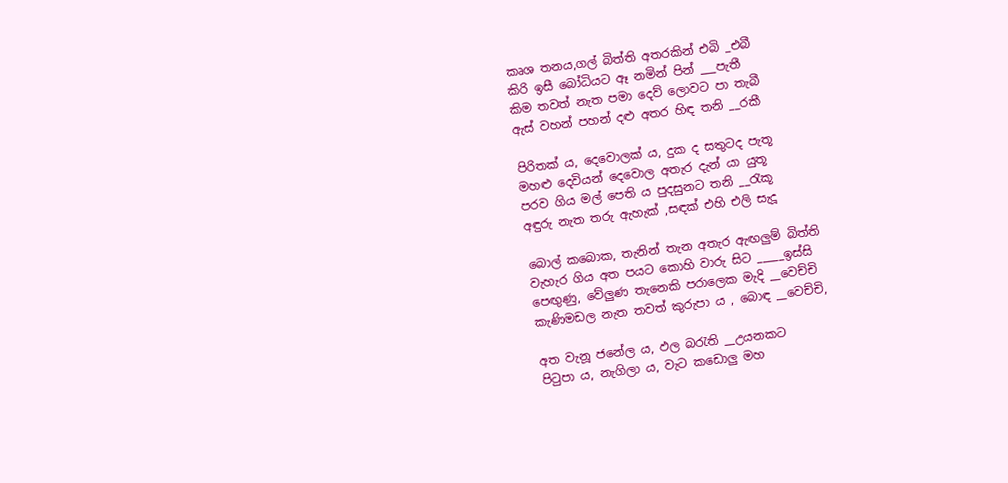කෘශ තනය,ගල් බිත්ති අතරකින් එබි _එබී
කිරි ඉසී බෝධියට ඈ නමින් පින් ___පැතී
කිම තවත් නැත පමා දෙව් ලොවට පා තැබී
ඇස් වහන් පහන් දළු අතර හිඳ තනි __රකී

පිරිතක් ය, දෙවොලක් ය, දුක ද සතුටද පැතූ
මහළු දෙවියන් දෙවොල අතැර දැන් යා යුතූ
පරව ගිය මල් පෙති ය පුදසුනට තනි __රැකූ
අඳුරු නැත තරු ඇහැක් ,සඳක් එහි එලි සැදූ

බොල් කබොක, තැනින් තැන අතැර ඇඟලුම් බිත්ති
වැහැර ගිය අත පයට කොහි වාරු සිට _____ඉස්සි
පෙඟුණු, වේලුණ තැනෙකි පරාලෙක මැදි __වෙච්චි
කැණිමඩල නැත තවත් කුරුපා ය , බොඳ __වෙච්චි,

අත වැනූ ජනේල ය, ඵල බරැති __උයනකට
පිටුපා ය, නැගිලා ය, වැට කඩොලු මහ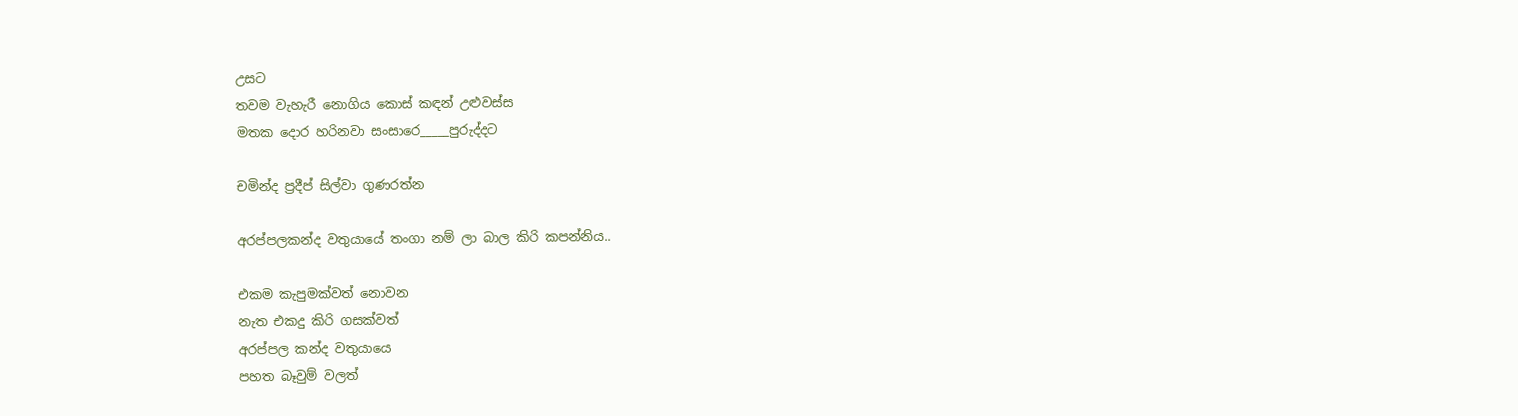උසට
තවම වැහැරී නොගිය කොස් කඳන් උළුවස්ස
මතක දොර හරිනවා සංසාරෙ_____පුරුද්දට

චමින්ද ප්‍රදීප් සිල්වා ගුණරත්න

අරප්පලකන්ද වතුයායේ තංගා නම් ලා බාල කිරි කපන්නිය..

එකම කැපුමක්වත් නොවන
නැත එකදු කිරි ගසක්වත්
අරප්පල කන්ද වතුයායෙ
පහත බෑවුම් වලත්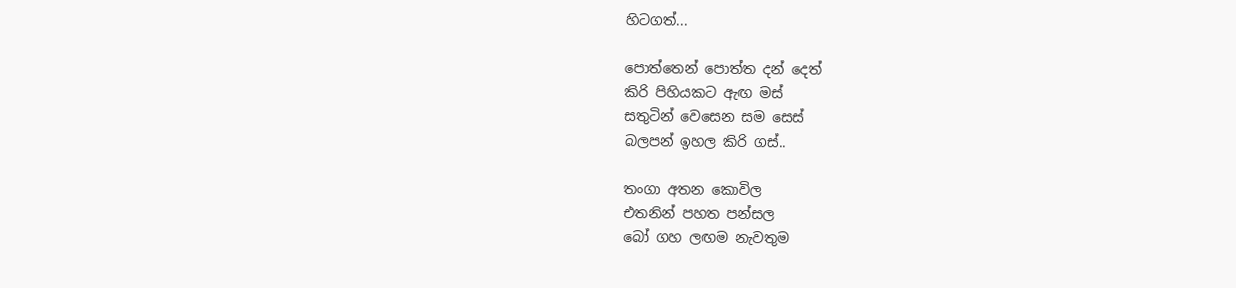හිටගත්...

පොත්තෙන් පොත්ත දන් දෙත්
කිරි පිහියකට ඇඟ මස්
සතුටින් වෙසෙන සම සෙස්
බලපන් ඉහල කිරි ගස්..

තංගා අතන කොවිල
එතනින් පහත පන්සල
බෝ ගහ ලඟම නැවතුම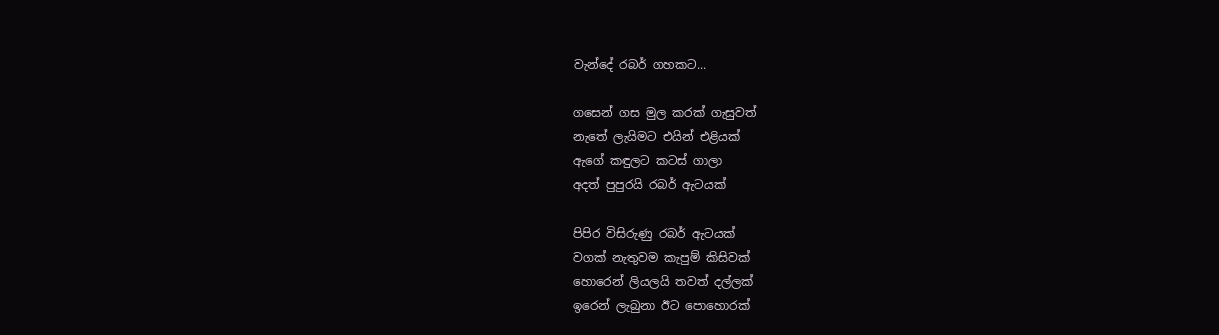වැන්දේ රබර් ගහකට...

ගසෙන් ගස මුල කරක් ගැසුවත්
නැතේ ලැයිමට එයින් එළියක්
ඇගේ කඳුලට කටස් ගාලා
අදත් පුපුරයි රබර් ඇටයක්

පිපිර විසිරුණු රබර් ඇටයක්
වගක් නැතුවම කැපුම් කිසිවක්
හොරෙන් ලියලයි තවත් දල්ලක්
ඉරෙන් ලැබුනා ඊට පොහොරක්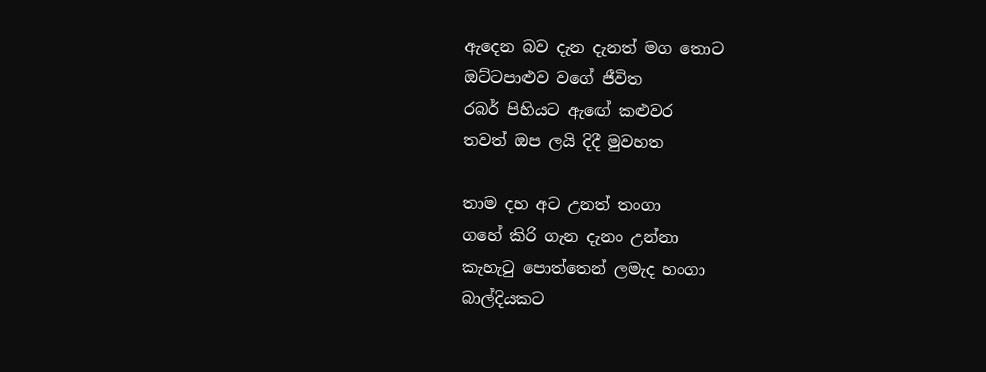ඇදෙන බව දැන දැනත් මග තොට
ඔට්ටපාළුව වගේ ජීවිත
රබර් පිහියට ඇඟේ කළුවර
තවත් ඔප ලයි දිදී මුවහත

තාම දහ අට උනත් තංගා
ගහේ කිරි ගැන දැනං උන්නා
කැහැටු පොත්තෙන් ලමැද හංගා
බාල්දියකට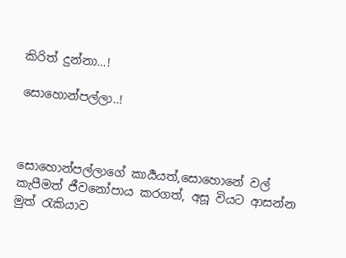කිරිත් දුන්නා...!

සොහොන්පල්ලා..!



සොහොන්පල්ලාගේ කාර්‍යයත්,සොහොනේ වල් කැපීමත් ජීවනෝපාය කරගත්, අසූ වියට ආසන්න මුත් රැකියාව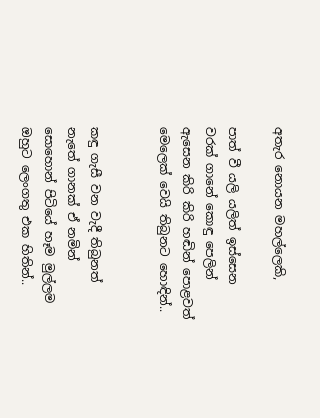අතැර නොයන මහල්ලෙකි,

පාත් වී යලි යලිත් ඉස්සෙන
වරක් ගානේ කොඳු පෙලින්
ඇසෙන කිරි කිරි හඬින් පොළවත්
මෙලෙක් වෙයි තිබුනට හොඳින්..


කඳු ගැසී වන වැදී තිබුනත්
නැතේ ගානක් ඒ නමින්
සොහොන් පිටියේ හෑම මුල්ලම
ඔහුට ලෙංගතු එක හිතින්..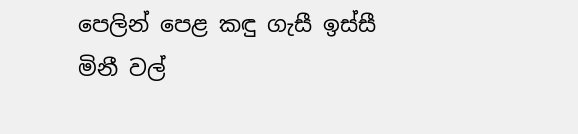පෙලින් පෙළ කඳු ගැසී ඉස්සී
මිනී වල්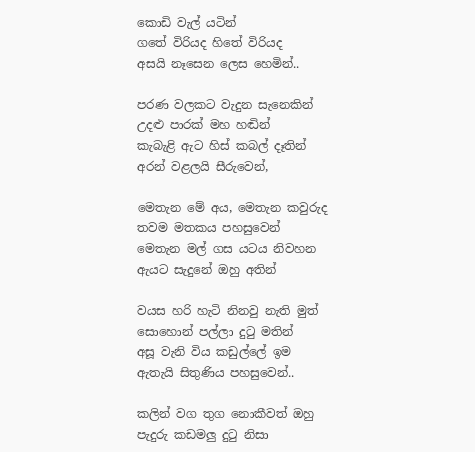කොඩි වැල් යටින්
ගතේ විරියද හිතේ විරියද
අසයි නෑසෙන ලෙස හෙමින්..

පරණ වලකට වැදුන සැනෙකින්
උදළු පාරක් මහ හඬින්
කැබැළි ඇට හිස් කබල් දෑතින්
අරන් වළලයි සීරුවෙන්,

මෙතැන මේ අය, මෙතැන කවුරුද
තවම මතකය පහසුවෙන්
මෙතැන මල් ගස යටය නිවහන
ඇයට සැදුනේ ඔහු අතින්

වයස හරි හැටි නිනවු නැති මුත්
සොහොන් පල්ලා දුටු මතින්
අසූ වැනි විය කඩුල්ලේ ඉම
ඇතැයි සිතුණිය පහසුවෙන්..

කලින් වග තුග නොකීවත් ඔහු
පැදුරු කඩමලු දුටු නිසා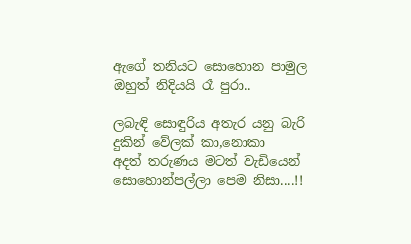ඇගේ තනියට සොහොන පාමුල
ඔහුත් නිදියයි රෑ පුරා..

ලබැඳි සොඳුරිය අතැර යනු බැරි
දුකින් වේලක් කා,නොකා
අදත් තරුණය මටත් වැඩියෙන්
සොහොන්පල්ලා පෙම නිසා....!!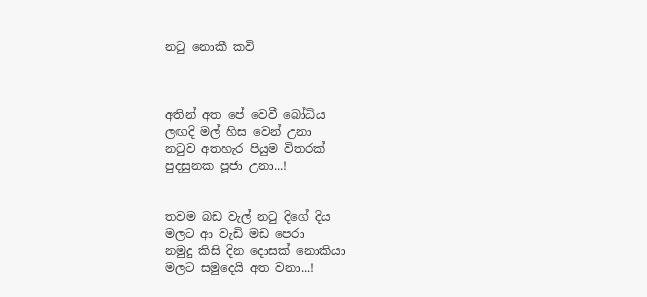නටු නොකී කවි



අතින් අත පේ වෙවී බෝධිය
ලඟදි මල් හිස වෙන් උනා
නටුව අතහැර පියුම විතරක්
පුදසුනක පූජා උනා...!


තවම බඩ වැල් නටු දිගේ දිය
මලට ආ වැඩි මඩ පෙරා
නමුදු කිසි දින දොසක් නොකියා
මලට සමුදෙයි අත වනා...!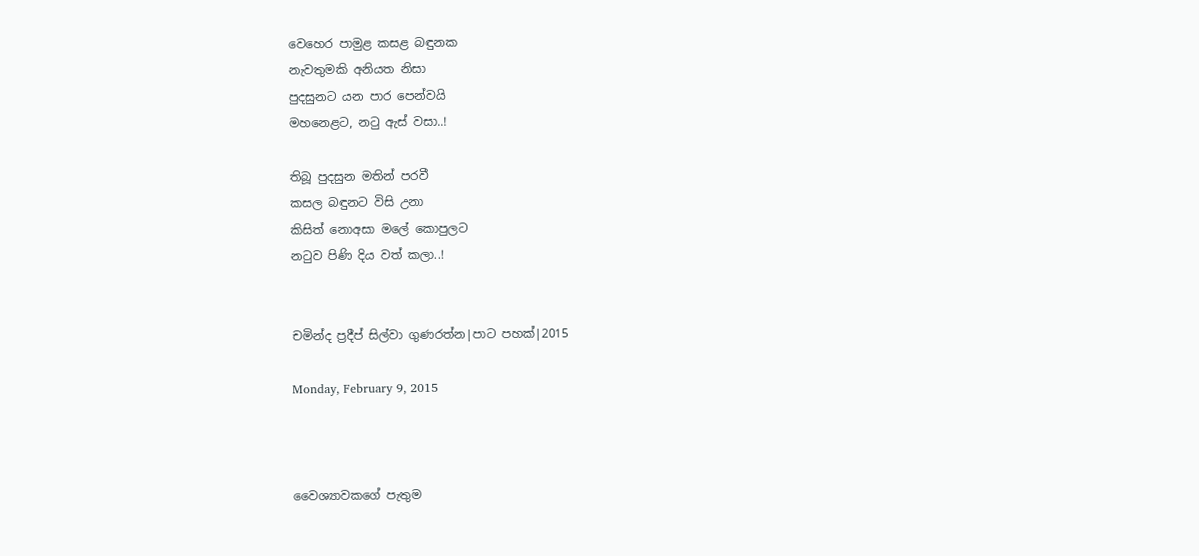වෙහෙර පාමුළ කසළ බඳුනක
නැවතුමකි අනියත නිසා
පුදසුනට යන පාර පෙන්වයි
මහනෙළට, නටු ඇස් වසා..!

තිබූ පුදසුන මතින් පරවී
කසල බඳුනට විසි උනා
කිසිත් නොඅසා මලේ කොපුලට
නටුව පිණි දිය වත් කලා..!


චමින්ද ප්‍රදීප් සිල්වා ගුණරත්න‍|පාට පහක්|2015

Monday, February 9, 2015



වෛශ්‍යාවකගේ පැතුම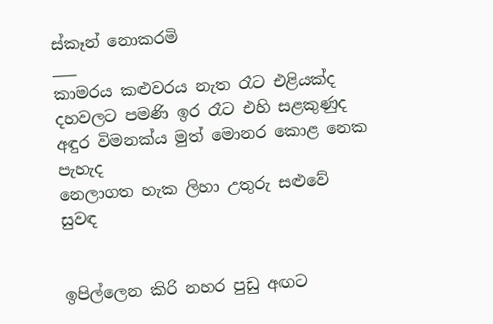ස්කෑන් නොකරමි
___
කාමරය කළුවරය නැත රෑට එළියක්ද
දහවලට පමණි ඉර රෑට එහි සළකුණුද
අඳුර විමනක්ය මුත් මොනර කොළ නෙක පැහැද
නෙලාගත හැක ලිහා උතුරු සළුවේ සුවඳ


ඉපිල්ලෙන කිරි නහර පුඩු අඟට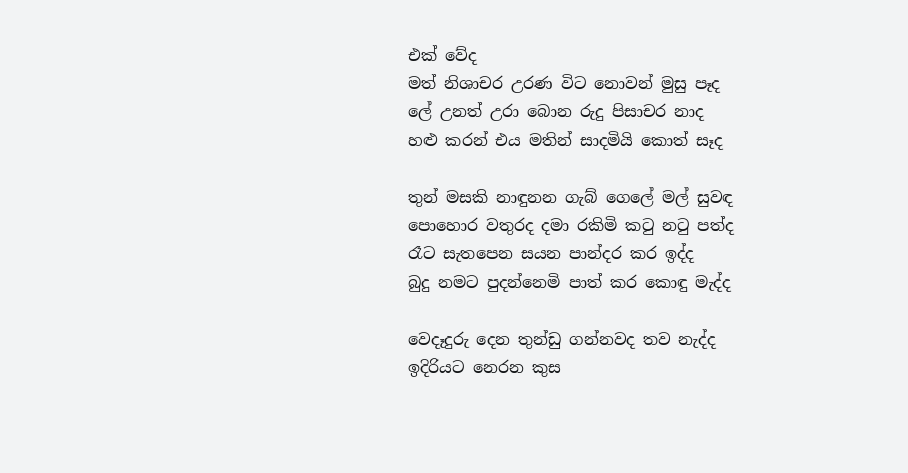එක් වේද
මත් නිශාචර උරණ විට නොවන් මුසු පෑද
ලේ උනත් උරා බොන රුදු පිසාචර නාද
හළු කරන් එය මතින් සාදමියි කොත් සෑද

තුන් මසකි නාඳුනන ගැබ් ගෙලේ මල් සුවඳ
පොහොර වතුරද දමා රකිමි කටු නටු පත්ද
රෑට සැතපෙන සයන පාන්දර කර ඉද්ද
බුදු නමට පුදන්නෙමි පාත් කර කොඳු මැද්ද

වෙදෑදුරු දෙන තුන්ඩු ගන්නවද තව නැද්ද
ඉදිරියට නෙරන කුස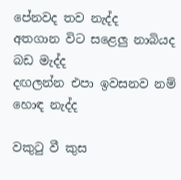පේනවද තව නැද්ද
අතගාන විට සළෙලු නාබියද බඩ මැද්ද
දඟලන්න එපා ඉවසනව නම් හොඳ නැද්ද

වකුටු වී කුස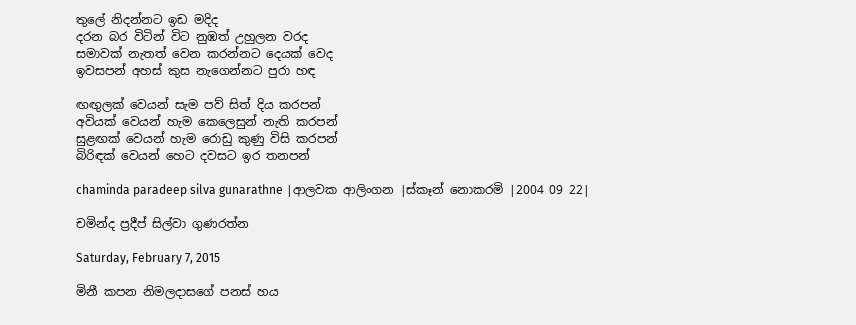තුලේ නිදන්නට ඉඩ මදිද
දරන බර විටින් විට නුඹත් උහුලන වරද
සමාවක් නැතත් වෙන කරන්නට දෙයක් වෙද
ඉවසපන් අහස් කුස නැගෙන්නට පුරා හඳ

ඟඟුලක් වෙයන් සැම පව් සිත් දිය කරපන්
අවියක් වෙයන් හැම කෙලෙසුන් නැති කරපන්
සුළඟක් වෙයන් හැම රොඩු කුණු විසි කරපන්
බිරිඳක් වෙයන් හෙට දවසට ඉර තනපන්

chaminda paradeep silva gunarathne |ආලවක ආලිංගන |ස්කෑන් නොකරමි |2004 09 22|

චමින්ද ප්‍රදීප් සිල්වා ගුණරත්න

Saturday, February 7, 2015

මිනී කපන නිමලදාසගේ පනස් හය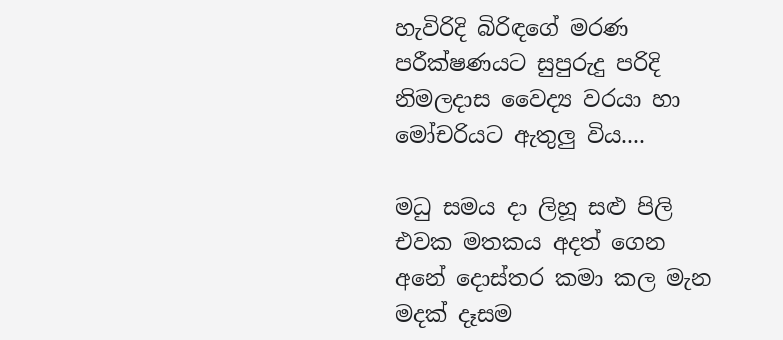හැවිරිදි බිරිඳගේ මරණ පරීක්ෂණයට සුපුරුදු පරිදි නිමලදාස වෛද්‍ය වරයා හා මෝචරියට ඇතුලු විය....

මධු සමය දා ලිහූ සළු පිලි
එවක මතකය අදත් ගෙන
අනේ දොස්තර කමා කල මැන
මදක් දෑසම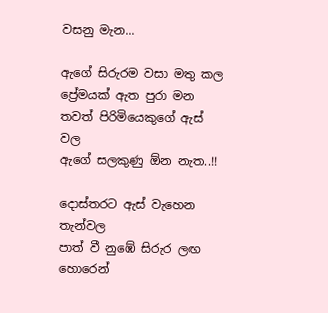වසනු මැන...

ඇගේ සිරුරම වසා මතු කල
ප්‍රේමයක් ඇත පුරා මන
තවත් පිරිමියෙකුගේ ඇස් වල
ඇගේ සලකුණු ඕන නැත..!!

දොස්තරට ඇස් වැහෙන තැන්වල
පාත් වී නුඹේ සිරුර ලඟ
හොරෙන්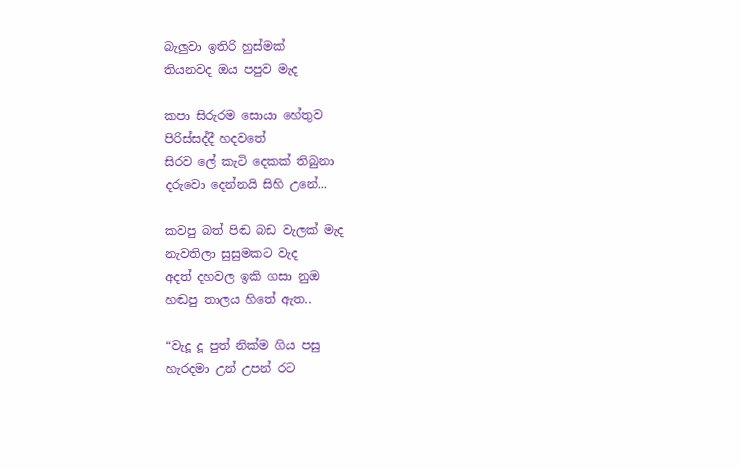බැලුවා ඉතිරි හුස්මක්
තියනවද ඔය පපුව මැද

කපා සිරුරම සොයා හේතුව
පිරිස්සද්දී හදවතේ
සිරව ලේ කැටි දෙකක් තිබුනා
දරුවො දෙන්නයි සිහි උනේ...

කවපු බත් පිඬ බඩ වැලක් මැද
නැවතිලා සුසුමකට වැද
අදත් දහවල ඉකි ගසා නුඔ
හඬපු තාලය හිතේ ඇත..

“වැදූ දූ පුත් නික්ම ගිය පසු
හැරදමා උන් උපන් රට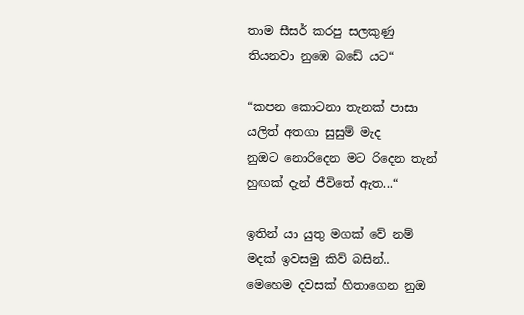තාම සීසර් කරපු සලකුණු
තියනවා නුඹෙ බඩේ යට“

“කපන කොටනා තැනක් පාසා
යලිත් අතගා සුසුම් මැද
නුඔට නොරිදෙන මට රිදෙන තැන්
හුඟක් දැන් ජීවිතේ ඇත...“

ඉතින් යා යුතු මගක් වේ නම්
මදක් ඉවසමු කිව් බසින්..
මෙහෙම දවසක් හිතාගෙන නුඔ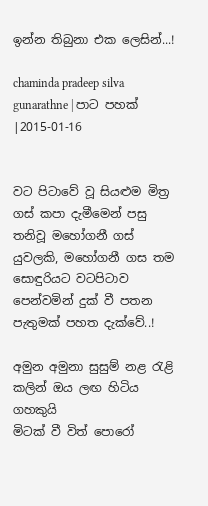ඉන්න තිබුනා එක ලෙසින්...!

chaminda pradeep silva gunarathne | පාට පහක් |2015-01-16


වට පිටාවේ වූ සියළුම මිත්‍ර ගස් කපා දැමීමෙන් පසු තනිවූ මහෝගනී ගස් යුවලකි, මහෝගනී ගස තම සොඳුරියට වටපිටාව පෙන්වමින් දුක් වී පතන පැතුමක් පහත දැක්වේ..!

අමුන අමුනා සුසුම් නළ රැළි
කලින් ඔය ලඟ හිටිය ගහකුයි
මිටක් වී විත් පොරෝ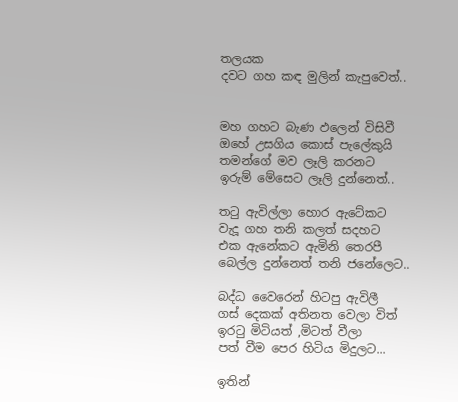තලයක
දවට ගහ කඳ මුලින් කැපුවෙත්..


මහ ගහට බැණ ඵලෙන් විසිවී
ඔහේ උසගිය කොස් පැලේකුයි
තමන්ගේ මව ලෑලි කරනට
ඉරුම් මේසෙට ලෑලි දුන්නෙත්..

තටු ඇවිල්ලා හොර ඇටේකට
වැදූ ගහ තනි කලත් සදහට
එක ඇනේකට ඇමිනි තෙරපී
බෙල්ල දුන්නෙත් තනි ජනේලෙට..

බද්ධ වෛරෙන් හිටපු ඇවිලී
ගස් දෙකක් අතිනත වෙලා විත්
ඉරටු මිටියත් ,මිටත් වීලා
පත් වීම පෙර හිටිය මිදුලට...

ඉතින්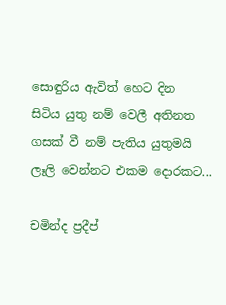සොඳුරිය ඇවිත් හෙට දින
සිටිය යුතු නම් වෙලී අතිනත
ගසක් වී නම් පැතිය යුතුමයි
ලෑලි වෙන්නට එකම දොරකට...

චමින්ද ප්‍රදීප්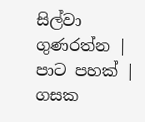සිල්වා ගුණරත්න | පාට පහක් | ගසක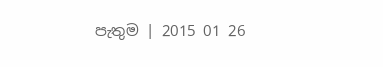පැතුම | 2015 01 26